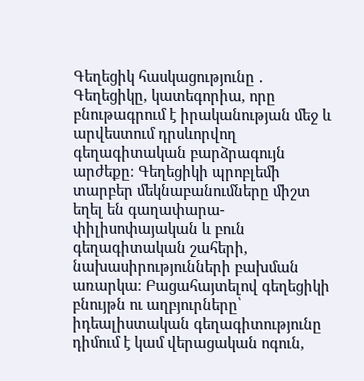Գեղեցիկ հասկացությունը ․
Գեղեցիկը, կատեգորիա, որը բնութագրում է իրականության մեջ և արվեստում դրսևորվող գեղագիտական բարձրագույն արժեքը։ Գեղեցիկի պրոբլեմի տարբեր մեկնաբանումները միշտ եղել են գաղափարա-փիլիսոփայական և բուն գեղագիտական շահերի, նախասիրությունների բախման առարկա։ Բացահայտելով գեղեցիկի բնույթն ու աղբյուրները՝ իդեալիստական գեղագիտությունը դիմում է կամ վերացական ոգուն,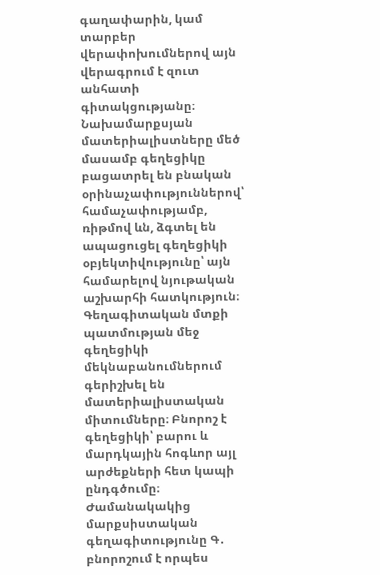գաղափարին, կամ տարբեր վերափոխումներով այն վերագրում է զուտ անհատի գիտակցությանը։ Նախամարքսյան մատերիալիստները մեծ մասամբ գեղեցիկը բացատրել են բնական օրինաչափություններով՝ համաչափությամբ, ռիթմով ևն, ձգտել են ապացուցել գեղեցիկի օբյեկտիվությունը՝ այն համարելով նյութական աշխարհի հատկություն։ Գեղագիտական մտքի պատմության մեջ գեղեցիկի մեկնաբանումներում գերիշխել են մատերիալիստական միտումները։ Բնորոշ է գեղեցիկի՝ բարու և մարդկային հոգևոր այլ արժեքների հետ կապի ընդգծումը։ Ժամանակակից մարքսիստական գեղագիտությունը Գ․ բնորոշում է որպես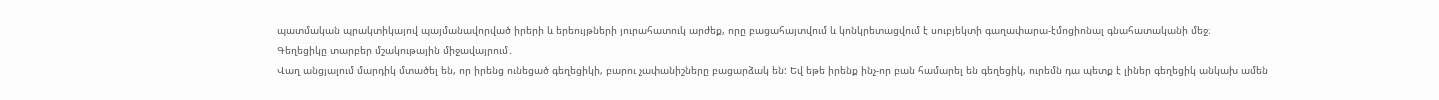պատմական պրակտիկայով պայմանավորված իրերի և երեույթների յուրահատուկ արժեք, որը բացահայտվում և կոնկրետացվում է սուբյեկտի գաղափարա-էմոցիոնալ գնահատականի մեջ։
Գեղեցիկը տարբեր մշակութային միջավայրում․
Վաղ անցյալում մարդիկ մտածել են, որ իրենց ունեցած գեղեցիկի, բարու չափանիշները բացարձակ են: Եվ եթե իրենք ինչ-որ բան համարել են գեղեցիկ, ուրեմն դա պետք է լիներ գեղեցիկ անկախ ամեն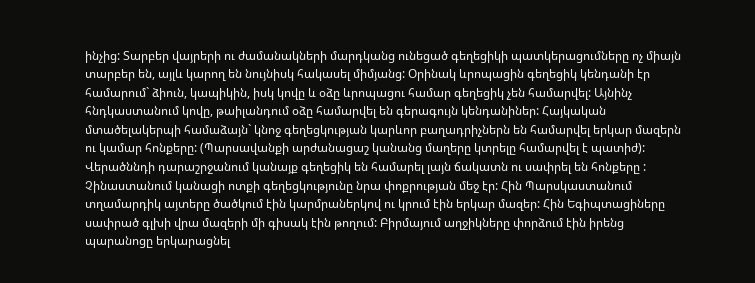ինչից: Տարբեր վայրերի ու ժամանակների մարդկանց ունեցած գեղեցիկի պատկերացումները ոչ միայն տարբեր են, այլև կարող են նույնիսկ հակասել միմյանց: Օրինակ ևրոպացին գեղեցիկ կենդանի էր համարում` ձիուն, կապիկին, իսկ կովը և օձը ևրոպացու համար գեղեցիկ չեն համարվել: Այնինչ հնդկաստանում կովը, թաիլանդում օձը համարվել են գերագույն կենդանիներ: Հայկական մտածելակերպի համաձայն` կնոջ գեղեցկության կարևոր բաղադրիչներն են համարվել երկար մազերն ու կամար հոնքերը: (Պարսավանքի արժանացաշ կանանց մաղերը կտրելը համարվել է պատիժ):
Վերածննդի դարաշրջանում կանայք գեղեցիկ են համարել լայն ճակատն ու սափրել են հոնքերը : Չինաստանում կանացի ոտքի գեղեցկությունը նրա փոքրության մեջ էր: Հին Պարսկաստանում տղամարդիկ այտերը ծածկում էին կարմրաներկով ու կրում էին երկար մազեր: Հին Եգիպտացիները սափրած գլխի վրա մազերի մի գիսակ էին թողում: Բիրմայում աղջիկները փորձում էին իրենց պարանոցը երկարացնել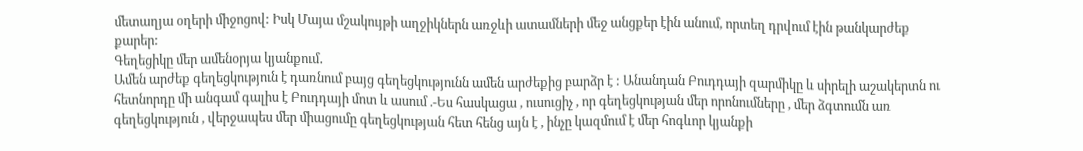մետաղյա օղերի միջոցով: Իսկ Մայա մշակույթի աղջիկներն առջևի ատամների մեջ անցքեր էին անում, որտեղ դրվում էին թանկարժեք քարեր:
Գեղեցիկը մեր ամենօրյա կյանքում․
Ամեն արժեք գեղեցկություն է դառնում բայց գեղեցկությունն ամեն արժեքից բարձր է : Անանդան Բուդդայի զարմիկը և սիրելի աշակերտն ու հետնորդը մի անգամ գալիս է Բուդդայի մոտ և ասում .-Ես հասկացա , ուսուցիչ , որ գեղեցկության մեր որոնումները , մեր ձգտումն առ գեղեցկություն , վերջապես մեր միացումը գեղեցկության հետ հենց այն է , ինչը կազմում է մեր հոգևոր կյանքի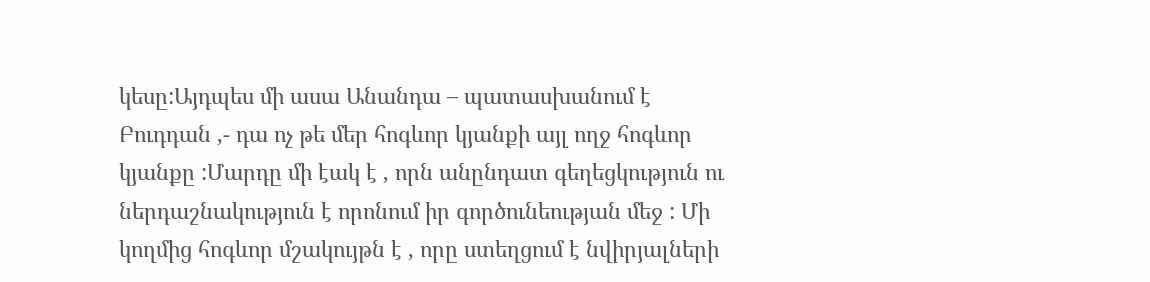կեսը:Այդպես մի ասա Անանդա – պատասխանում է Բուդդան ,- դա ոչ թե մեր հոգևոր կյանքի այլ ողջ հոգևոր կյանքը :Մարդը մի էակ է , որն անընդատ գեղեցկություն ու ներդաշնակություն է որոնում իր գործունեության մեջ : Մի կողմից հոգևոր մշակույթն է , որը ստեղցում է նվիրյալների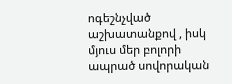ոգեշնչված աշխատանքով , իսկ մյուս մեր բոլորի ապրած սովորական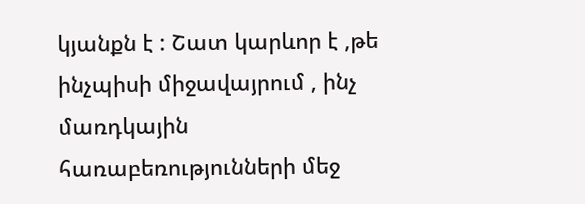կյանքն է : Շատ կարևոր է ,թե ինչպիսի միջավայրում , ինչ մառդկային հառաբեռությունների մեջ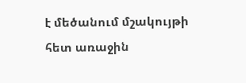է մեծանում մշակույթի հետ առաջին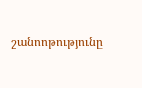շանոոթությունը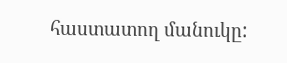հաստատող մանուկը: